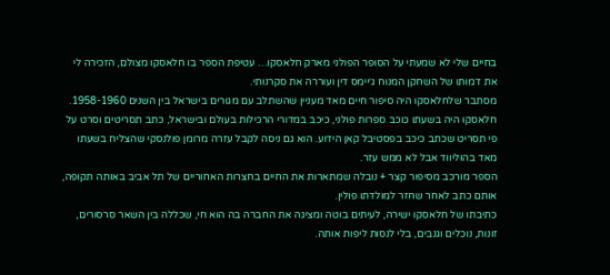בחיים שלי לא שמעתי על הסופר הפולני מארק חלאסקו… עטיפת הספר בו חלאסקו מצולם, הזכירה לי את דמותו של השחקן המנוח ג׳יימס דין ועוררה את סקרנותי.
מסתבר שלחלאסקו היה סיפור חיים מאד מעניין שהשתלב עם מגורים בישראל בין השנים 1958-1960.
חלאסקו היה בשעתו כוכב ספרות פולני, כיכב במדורי הרכילות בעולם ובישראל, כתב תסריטים וסרט על פי תסריט שכתב כיכב בפסטיבל קאן הידוע. הוא גם ניסה לקבל עזרה מרומן פולנסקי שהצליח בשעתו מאד בהוליווד אבל לא ממש עזר.
הספר מורכב מסיפור קצר + נובלה שמתארות את החיים בחצרות האחוריים של תל אביב באותה תקופה, אותם כתב לאחר שחזר למולדתו פולין.
כתיבתו של חלאסקו ישירה, לעיתים בוטה ומציגה את החברה בה הוא חי, שכללה בין השאר סרסורים, זונות, נוכלים וגנבים, בלי לנסות ליפות אותה.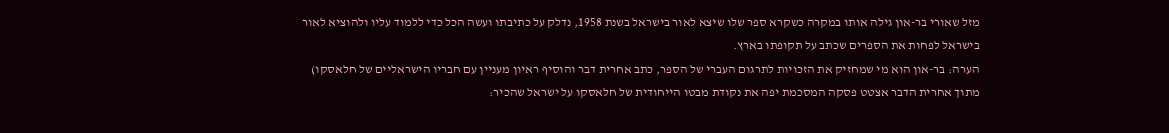מזל שאורי בר-און גילה אותו במקרה כשקרא ספר שלו שיצא לאור בישראל בשנת 1958, נדלק על כתיבתו ועשה הכל כדי ללמוד עליו ולהוציא לאור בישראל לפחות את הספרים שכתב על תקופתו בארץ.
הערה: בר-און הוא מי שמחזיק את הזכויות לתרגום העברי של הספר, כתב אחרית דבר והוסיף ראיון מעניין עם חבריו הישראליים של חלאסקו)
מתוך אחרית הדבר אצטט פסקה המסכמת יפה את נקודת מבטו הייחודית של חלאסקו על ישראל שהכיר: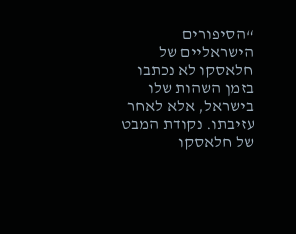“הסיפורים הישראליים של חלאסקו לא נכתבו בזמן השהות שלו בישראל, אלא לאחר עזיבתו. נקודת המבט של חלאסקו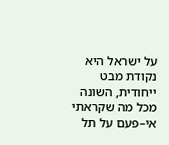על ישראל היא נקודת מבט ייחודית, השונה מכל מה שקראתי אי–פעם על תל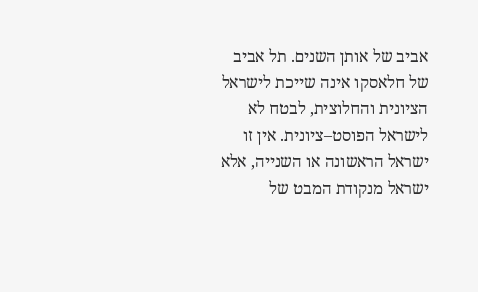אביב של אותן השנים. תל אביב של חלאסקו אינה שייכת לישראל הציונית והחלוצית, לבטח לא לישראל הפוסט–ציונית. אין זו ישראל הראשונה או השנייה, אלא ישראל מנקודת המבט של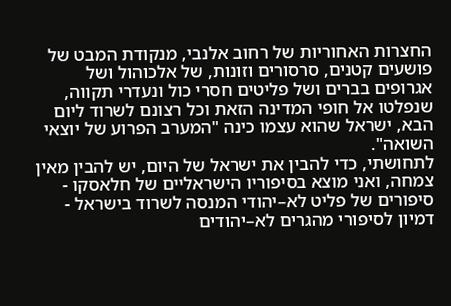החצרות האחוריות של רחוב אלנבי, מנקודת המבט של פושעים קטנים, סרסורים וזונות, של אלכוהול ושל אגרופים בברים ושל פליטים חסרי כול ונעדרי תקווה, שנפלטו אל חופי המדינה הזאת וכל רצונם לשרוד ליום הבא, ישראל שהוא עצמו כינה "המערב הפרוע של יוצאי השואה".
לתחושתי, כדי להבין את ישראל של היום, יש להבין מאין צמחה, ואני מוצא בסיפוריו הישראליים של חלאסקו - סיפורים של פליט לא–יהודי המנסה לשרוד בישראל - דמיון לסיפורי מהגרים לא–יהודים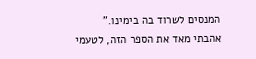המנסים לשרוד בה בימינו.”
אהבתי מאד את הספר הזה, לטעמי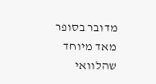מדובר בסופר מאד מיוחד שהלוואי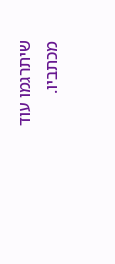שיתרגמו עוד מכתביו.